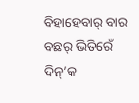ବିହାହେବାର୍ ବାର ବଛର୍ ଭିତିରେଁ ଦିନ୍’କ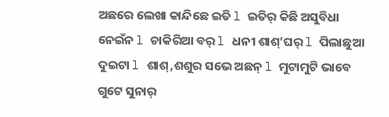ଅଛରେ ଲେଖା କାନ୍ଦିଛେ ଇତି l ଇତିର୍ କିଛି ଅସୁବିଧା ନେଇଁନ l ଚାକିରିଆ ବର୍ l ଧନୀ ଶାଶ୍’ଘର୍ l ପିଲାଛୁଆ ଦୁଇଟା l ଶାଶ୍,ଶଶୁର ସଭେ ଅଛନ୍ l ମୁଟାମୁଟି ଭାବେ ଗୁଟେ ସୁନାର୍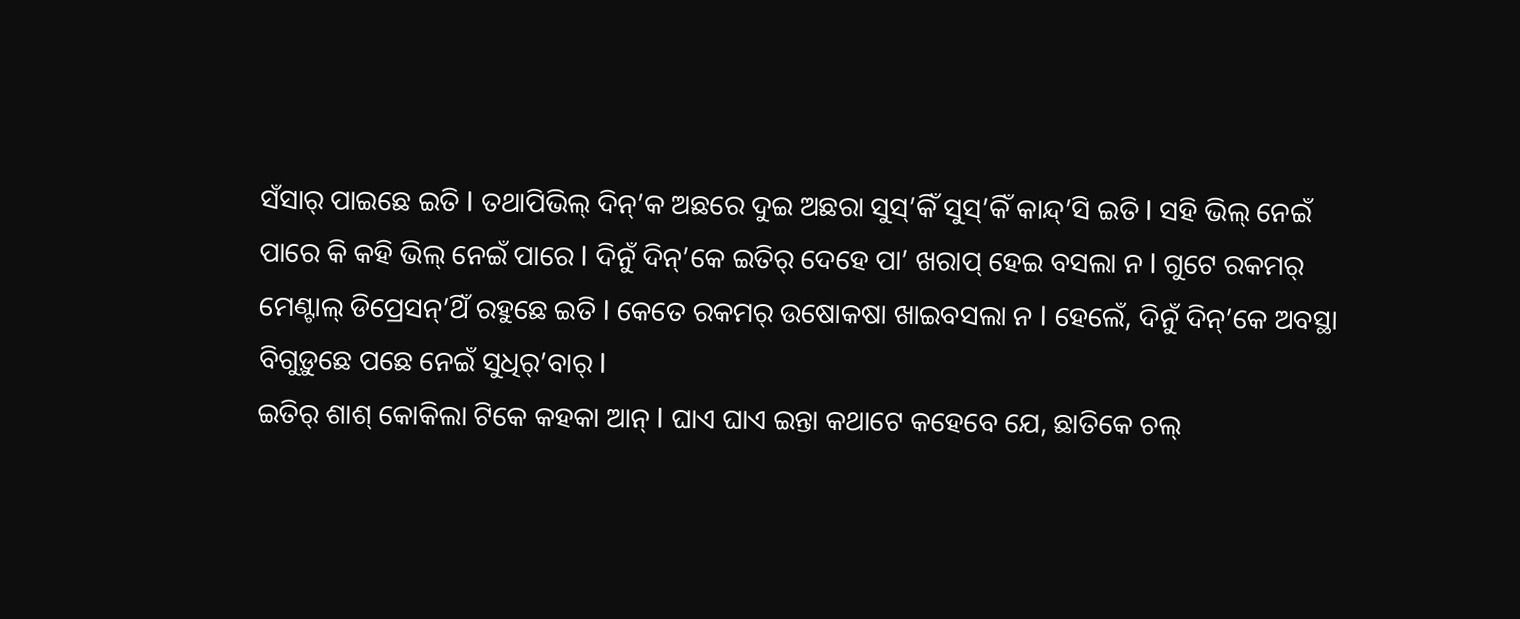ସଁସାର୍ ପାଇଛେ ଇତି l ତଥାପିଭିଲ୍ ଦିନ୍’କ ଅଛରେ ଦୁଇ ଅଛରା ସୁସ୍’କିଁ ସୁସ୍’କିଁ କାନ୍ଦ୍’ସି ଇତି l ସହି ଭିଲ୍ ନେଇଁ ପାରେ କି କହି ଭିଲ୍ ନେଇଁ ପାରେ l ଦିନୁଁ ଦିନ୍’କେ ଇତିର୍ ଦେହେ ପା’ ଖରାପ୍ ହେଇ ବସଲା ନ l ଗୁଟେ ରକମର୍ ମେଣ୍ଟାଲ୍ ଡିପ୍ରେସନ୍’ଥିଁ ରହୁଛେ ଇତି l କେତେ ରକମର୍ ଉଷୋକଷା ଖାଇବସଲା ନ l ହେଲେଁ, ଦିନୁଁ ଦିନ୍’କେ ଅବସ୍ଥା ବିଗୁଡ଼ୁଛେ ପଛେ ନେଇଁ ସୁଧିର୍’ବାର୍ l
ଇତିର୍ ଶାଶ୍ କୋକିଲା ଟିକେ କହକା ଆନ୍ l ଘାଏ ଘାଏ ଇନ୍ତା କଥାଟେ କହେବେ ଯେ, ଛାତିକେ ଚଲ୍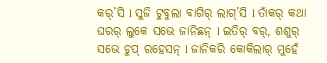କର୍’ସି l ସୁଜି ଟୁବୁଲା ବାଗିର୍ ଲାଗ୍’ସି l ତାଁକର୍ କଥା ଘରର୍ ଲୁକେ ସଭେ ଜାନିଛନ୍ l ଇତିର୍ ବର୍, ଶଶୁର୍ ସଭେ ଚୁପ୍ ରହେସନ୍ l ଜାନିକରି କୋକିଲାର୍ ମୁହେଁ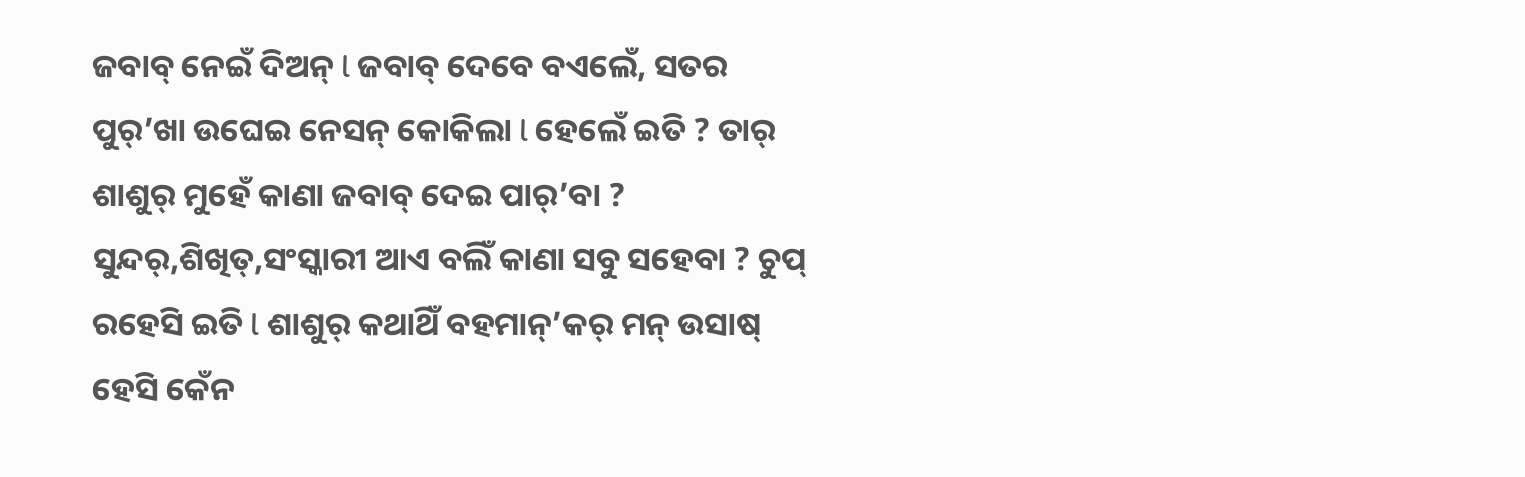ଜବାବ୍ ନେଇଁ ଦିଅନ୍ l ଜବାବ୍ ଦେବେ ବଏଲେଁ, ସତର ପୁର୍’ଖା ଉଘେଇ ନେସନ୍ କୋକିଲା l ହେଲେଁ ଇତି ? ତାର୍ ଶାଶୁର୍ ମୁହେଁ କାଣା ଜବାବ୍ ଦେଇ ପାର୍’ବା ? ସୁନ୍ଦର୍,ଶିଖିତ୍,ସଂସ୍କାରୀ ଆଏ ବଲିଁ କାଣା ସବୁ ସହେବା ? ଚୁପ୍ ରହେସି ଇତି l ଶାଶୁର୍ କଥାଥିଁ ବହମାନ୍’କର୍ ମନ୍ ଉସାଷ୍ ହେସି କେଁନ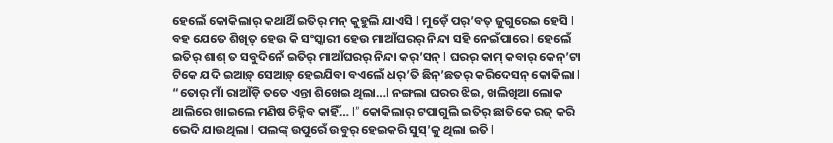ହେଲେଁ କୋକିଲାର୍ କଥାଥିଁ ଇତିର୍ ମନ୍ କୁହୁଲି ଯାଏସି l ମୁଡ଼େଁ ପର୍’ବତ୍ ଜୁଗୁରେଇ ହେସି l
ବହ ଯେତେ ଶିଖିତ୍ ହେଉ କି ସଂସ୍କାରୀ ହେଉ ମାଆଁଘରର୍ ନିନ୍ଦା ସହି ନେଇଁପାରେ l ହେଲେଁ ଇତିର୍ ଶାଶ୍ ତ ସବୁଦିନେଁ ଇତିର୍ ମାଆଁଘରର୍ ନିନ୍ଦା କର୍’ସନ୍ l ଘରର୍ କାମ୍ କବାର୍ କେନ୍’ଟା ଟିକେ ଯଦି ଇଆଡ଼୍ ସେଆଡ଼୍ ହେଇଯିବା ବଏଲେଁ ଧର୍’ତି ଛିନ୍’ଛତର୍ କରିଦେସନ୍ କୋକିଲା l “ତୋର୍ ମାଁ ରାଆଁଡ଼ି ତତେ ଏନ୍ତା ଶିଖେଇ ଥିଲା…l ନଙ୍ଗଲା ଘରର ଝିଇ, ଖଲିଖିଆ ଲୋକ ଥାଲିରେ ଖାଇଲେ ମଣିଷ ଚିହ୍ନିବ କାହିଁ… l” କୋକିଲାର୍ ଟପାଗୁଲି ଇତିର୍ ଛାତିକେ ରଜ୍ କରି ଭେଦି ଯାଉଥିଲା l ପଲଙ୍କ୍ ଉପୁରେଁ ଉବୁର୍ ହେଇକରି ସୁସ୍’କୁ ଥିଲା ଇତି l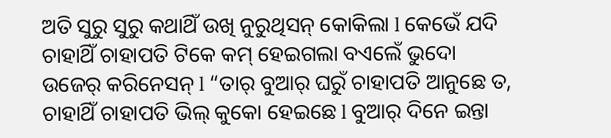ଅତି ସୁରୁ ସୁରୁ କଥାଥିଁ ଉଖି ନୁରୁଥିସନ୍ କୋକିଲା l କେଭେଁ ଯଦି ଚାହାଥିଁ ଚାହାପତି ଟିକେ କମ୍ ହେଇଗଲା ବଏଲେଁ ଭୁଦୋ ଉଜେର୍ କରିନେସନ୍ l “ତାର୍ ବୁଆର୍ ଘରୁଁ ଚାହାପତି ଆନୁଛେ ତ, ଚାହାଥିଁ ଚାହାପତି ଭିଲ୍ କୁକୋ ହେଇଛେ l ବୁଆର୍ ଦିନେ ଇନ୍ତା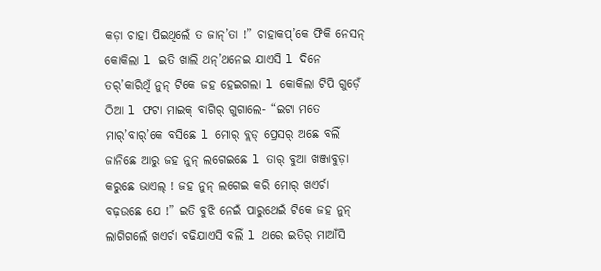କଡ଼ା ଚାହା ପିଇଥିଲେଁ ତ ଜାନ୍’ତା !” ଚାହାକପ୍’କେ ଫିକି ନେସନ୍ କୋକିଲା l ଇତି ଖାଲି ଥନ୍’ଥନେଇ ଯାଏସି l ଦିନେ ତର୍’କାରିଥିଁ ନୁନ୍ ଟିକେ ଜହ ହେଇଗଲା l କୋକିଲା ଟିପି ଗୁଡ଼େଁ ଠିଆ l ଫଟା ମାଇକ୍ ବାଗିର୍ ଗୁଗାଲେ- “ଇଟା ମତେ ମାର୍’ବାର୍’କେ ବସିଛେ l ମୋର୍ ବ୍ଲଡ୍ ପ୍ରେସର୍ ଅଛେ ବଲିଁ ଜାନିଛେ ଆରୁ ଜହ ନୁନ୍ ଲଗେଇଛେ l ତାର୍ ବୁଆ ଖଞ୍ଜାବୁଡ଼ା କରୁଛେ ଭାଏଲ୍ ! ଜହ ନୁନ୍ ଲଗେଇ କରି ମୋର୍ ଖଏର୍ଚା ବଢ଼ଉଛେ ଯେ !” ଇତି ବୁଝି ନେଇଁ ପାରୁଥେଇଁ ଟିକେ ଜହ ନୁନ୍ ଲାଗିଗଲେଁ ଖଏର୍ଚା ବଢିଯାଏସି ବଲିଁ l ଥରେ ଇତିର୍ ମାଆଁସି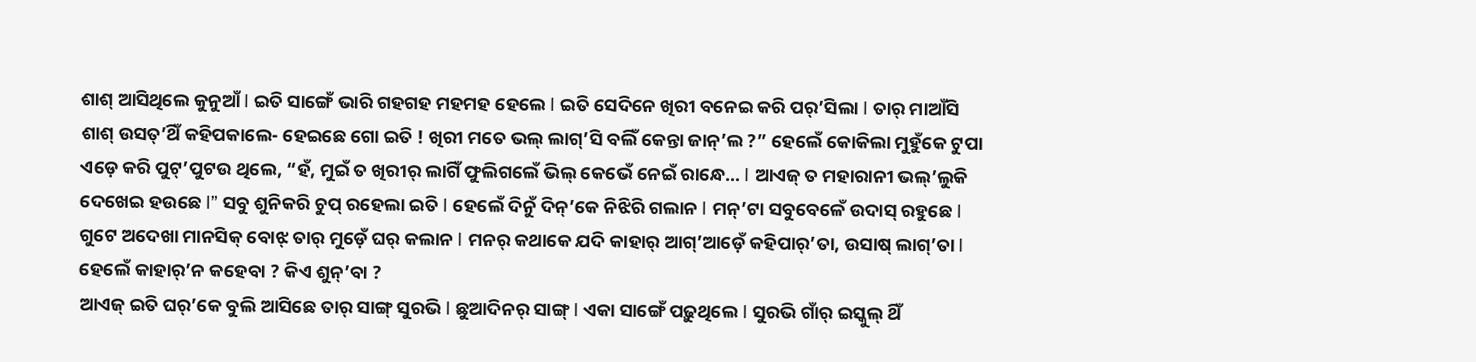ଶାଶ୍ ଆସିଥିଲେ କୁନୁଆଁ l ଇତି ସାଙ୍ଗେଁ ଭାରି ଗହଗହ ମହମହ ହେଲେ l ଇତି ସେଦିନେ ଖିରୀ ବନେଇ କରି ପର୍’ସିଲା l ତାର୍ ମାଆଁସି ଶାଶ୍ ଉସତ୍’ଥିଁ କହିପକାଲେ- ହେଇଛେ ଗୋ ଇତି ! ଖିରୀ ମତେ ଭଲ୍ ଲାଗ୍’ସି ବଲିଁ କେନ୍ତା ଜାନ୍’ଲ ?” ହେଲେଁ କୋକିଲା ମୁହୁଁକେ ଟୁପା ଏଡ଼େ କରି ପୁଟ୍’ପୁଟଉ ଥିଲେ, “ହଁ, ମୁଇଁ ତ ଖିରୀର୍ ଲାଗିଁ ଫୁଲିଗଲେଁ ଭିଲ୍ କେଭେଁ ନେଇଁ ରାନ୍ଧେ… l ଆଏଜ୍ ତ ମହାରାନୀ ଭଲ୍’ଲୁକି ଦେଖେଇ ହଉଛେ l” ସବୁ ଶୁନିକରି ଚୁପ୍ ରହେଲା ଇତି l ହେଲେଁ ଦିନୁଁ ଦିନ୍’କେ ନିଝିରି ଗଲାନ l ମନ୍’ଟା ସବୁବେଳେଁ ଉଦାସ୍ ରହୁଛେ l ଗୁଟେ ଅଦେଖା ମାନସିକ୍ ବୋଝ୍ ତାର୍ ମୁଡ଼େଁ ଘର୍ କଲାନ l ମନର୍ କଥାକେ ଯଦି କାହାର୍ ଆଗ୍’ଆଡ଼େଁ କହିପାର୍’ତା, ଉସାଷ୍ ଲାଗ୍’ତା l ହେଲେଁ କାହାର୍’ନ କହେବା ? କିଏ ଶୁନ୍’ବା ?
ଆଏଜ୍ ଇତି ଘର୍’କେ ବୁଲି ଆସିଛେ ତାର୍ ସାଙ୍ଗ୍ ସୁରଭି l ଛୁଆଦିନର୍ ସାଙ୍ଗ୍ l ଏକା ସାଙ୍ଗେଁ ପଢ଼ୁଥିଲେ l ସୁରଭି ଗାଁର୍ ଇସ୍କୁଲ୍ ଥିଁ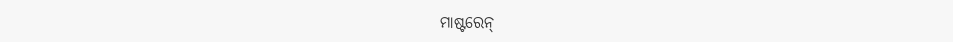ମାଷ୍ଟରେନ୍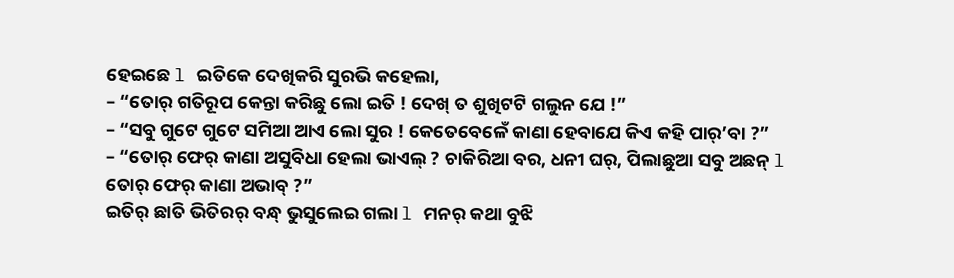ହେଇଛେ l ଇତିକେ ଦେଖିକରି ସୁରଭି କହେଲା,
– “ତୋର୍ ଗତିରୂପ କେନ୍ତା କରିଛୁ ଲୋ ଇତି ! ଦେଖ୍ ତ ଶୁଖିଟଟି ଗଲୁନ ଯେ !”
– “ସବୁ ଗୁଟେ ଗୁଟେ ସମିଆ ଆଏ ଲୋ ସୁର ! କେତେବେଳେଁ କାଣା ହେବାଯେ କିଏ କହି ପାର୍’ବା ?”
– “ତୋର୍ ଫେର୍ କାଣା ଅସୁବିଧା ହେଲା ଭାଏଲ୍ ? ଚାକିରିଆ ବର, ଧନୀ ଘର୍, ପିଲାଛୁଆ ସବୁ ଅଛନ୍ l ତୋର୍ ଫେର୍ କାଣା ଅଭାବ୍ ?”
ଇତିର୍ ଛାତି ଭିତିରର୍ ବନ୍ଧ୍ ଭୁସୁଲେଇ ଗଲା l ମନର୍ କଥା ବୁଝି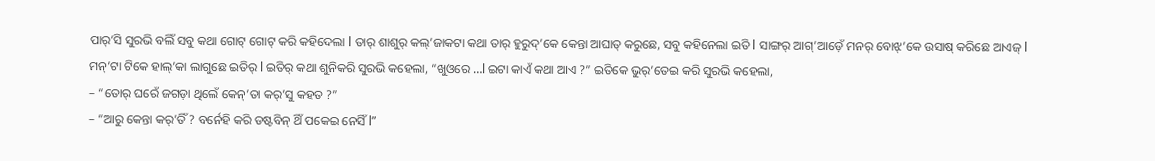ପାର୍’ସି ସୁରଭି ବଲିଁ ସବୁ କଥା ଗୋଟ୍ ଗୋଟ୍ କରି କହିଦେଲା l ତାର୍ ଶାଶୁର୍ କଲ୍’ଜାକଟା କଥା ତାର୍ ହୁରୁଦ୍’କେ କେନ୍ତା ଆଘାତ୍ କରୁଛେ, ସବୁ କହିନେଲା ଇତି l ସାଙ୍ଗର୍ ଆଗ୍’ଆଡ଼େଁ ମନର୍ ବୋଝ୍’କେ ଉସାଷ୍ କରିଛେ ଆଏଜ୍ l ମନ୍’ଟା ଟିକେ ହାଲ୍’କା ଲାଗୁଛେ ଇତିର୍ l ଇତିର୍ କଥା ଶୁନିକରି ସୁରଭି କହେଲା, “ଖୁଓରେ …l ଇଟା କାଏଁ କଥା ଆଏ ?” ଇତିକେ ଭୁର୍’ତେଇ କରି ସୁରଭି କହେଲା,
– “ତୋର୍ ଘରେଁ ଜଗଡ଼ା ଥିଲେଁ କେନ୍’ତା କର୍’ସୁ କହତ ?”
– “ଆରୁ କେନ୍ତା କର୍’ତିଁ ? ବର୍ନେହି କରି ଡଷ୍ଟବିନ୍ ଥିଁ ପକେଇ ନେସିଁ l”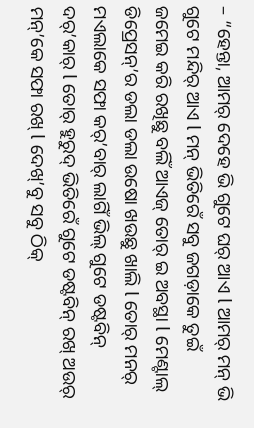– “ହେନ୍ତା, ଆମର୍ ଦେହେ ଭି ଗୁଟେ ଘର୍ ଆଏ l ଆମର୍ ମନ୍ ଭି ଗୁଟେ ମନ୍ଦିର୍ ଆଏ l ମନ୍ ଭିତିରେଁ ସବୁ ଜଗଡ଼ାକେ ତୁଇଁ ଜମେଇ କରି ରଖିଛୁ ବଲିଁ ଆଏଜ୍ ତୋର୍ ଇ ଅବସ୍ଥା l ମେଣ୍ଟାଲ୍ ଡିପ୍ରେସନ୍’ର ଡଲା ଡଲା ଉଷୋ ଖଉଛୁ ଖାଲି l ତୋର୍ ମନର୍ ମଏଲାକେ ସଫା କର୍’ବାର୍ ଲାଗିଁ ଭିଲ୍ ଗୁଟେ ଡଷ୍ଟବିନ୍ ଦର୍’କାର୍ l ତୋର୍ ହୁରୁଦ୍ ଭିତିରେଁ ଗୁଟେ ଡଷ୍ଟବିନ୍ ରଖ୍ ଅଉର୍ ମନ୍’କେ ସଫା ରଖ୍ l ଦେଖ୍’ବୁ ସବୁ ଠିକ୍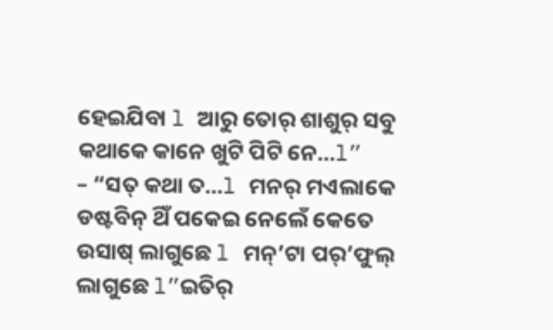ହେଇଯିବା l ଆରୁ ତୋର୍ ଶାଶୁର୍ ସବୁ କଥାକେ କାନେ ଖୁଟି ପିଟି ନେ…l”
– “ସତ୍ କଥା ତ…l ମନର୍ ମଏଲାକେ ଡଷ୍ଟବିନ୍ ଥିଁ ପକେଇ ନେଲେଁ କେତେ ଉସାଷ୍ ଲାଗୁଛେ l ମନ୍’ଟା ପର୍’ଫୁଲ୍ ଲାଗୁଛେ l”ଇତିର୍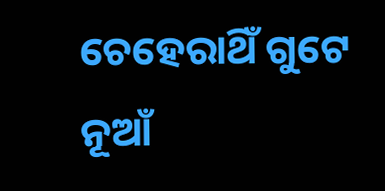ଚେହେରାଥିଁ ଗୁଟେ ନୂଆଁ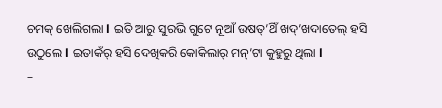ଚମକ୍ ଖେଲିଗଲା l ଇତି ଆରୁ ସୁରଭି ଗୁଟେ ନୂଆଁ ଉଷତ୍’ଥିଁ ଖଦ୍’ଖଦାତେଲ୍ ହସି ଉଠୁଲେ l ଇତାକଁର୍ ହସି ଦେଖିକରି କୋକିଲାର୍ ମନ୍’ଟା କୁହୁରୁ ଥିଲା l
–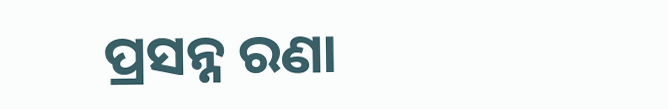ପ୍ରସନ୍ନ ରଣା